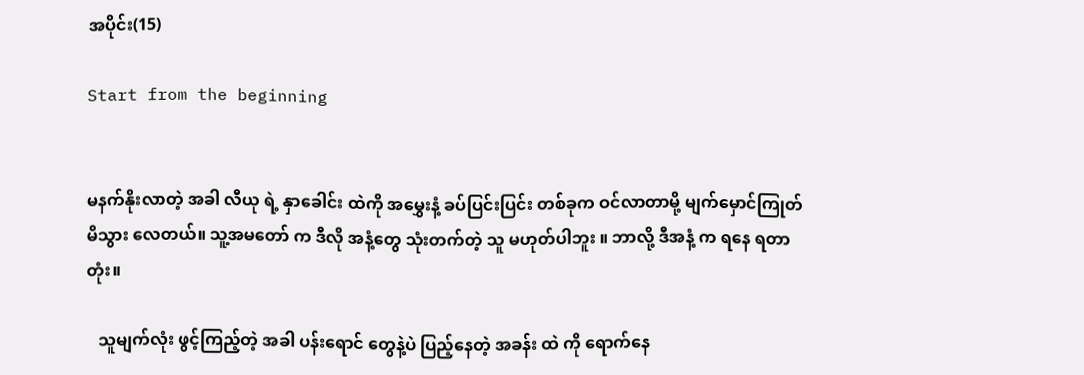အပိုင်း(15)

Start from the beginning


မနက်နိုးလာတဲ့ အခါ လီယု ရဲ့ နှာခေါင်း ထဲကို အမွှေးနံ့ ခပ်ပြင်းပြင်း တစ်ခုက ဝင်လာတာမို့ မျက်မှောင်ကြုတ် မိသွား လေတယ်။ သူ့အမတော် က ဒီလို အနံ့တွေ သုံးတက်တဲ့ သူ မဟုတ်ပါဘူး ။ ဘာလို့ ဒီအနံ့ က ရနေ ရတာတုံး။

   သူမျက်လုံး ဖွင့်ကြည့်တဲ့ အခါ ပန်းရောင် တွေနဲ့ပဲ ပြည့်နေတဲ့ အခန်း ထဲ ကို ရောက်နေ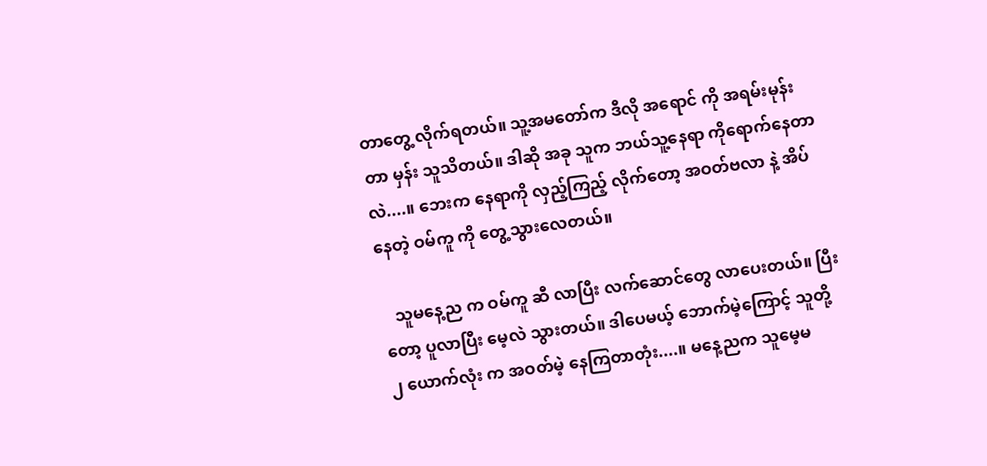တာတွေ့ လိုက်ရတယ်။ သူ့အမတော်က ဒီလို အရောင် ကို အရမ်းမုန်းတာ မှန်း သူသိတယ်။ ဒါဆို အခု သူက ဘယ်သူ့နေရာ ကိုရောက်နေတာလဲ....။ ဘေးက နေရာကို လှည့်ကြည့် လိုက်တော့ အဝတ်ဗလာ နဲ့ အိပ်နေတဲ့ ဝမ်ကူ ကို တွေ့သွားလေတယ်။

   သူမနေ့ည က ဝမ်ကူ ဆီ လာပြီး လက်ဆောင်တွေ လာပေးတယ်။ ပြီးတော့ ပူလာပြီး မေ့လဲ သွားတယ်။ ဒါပေမယ့် ဘောက်မဲ့ကြောင့် သူတို့ ၂ ယောက်လုံး က အဝတ်မဲ့ နေကြတာတုံး....။ မနေ့ညက သူမေ့မ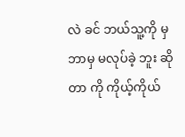လဲ ခင် ဘယ်သူ့ကို မှ ဘာမှ မလုပ်ခဲ့ ဘူး ဆိုတာ ကို ကိုယ့်ကိုယ်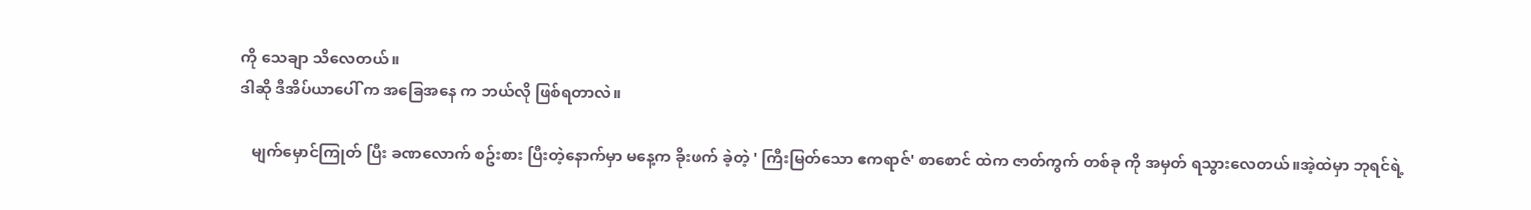ကို သေချာ သိလေတယ်။
ဒါဆို ဒီအိပ်ယာပေါ် က အခြေအနေ က ဘယ်လို ဖြစ်ရတာလဲ။

   မျက်မှောင်ကြုတ် ပြီး ခဏလောက် စဥ်းစား ပြီးတဲ့နောက်မှာ မနေ့က ခိုးဖက် ခဲ့တဲ့ ' ကြီးမြတ်သော ဧကရာဇ်' စာစောင် ထဲက ဇာတ်ကွက် တစ်ခု ကို အမှတ် ရသွားလေတယ်။အဲ့ထဲမှာ ဘုရင်ရဲ့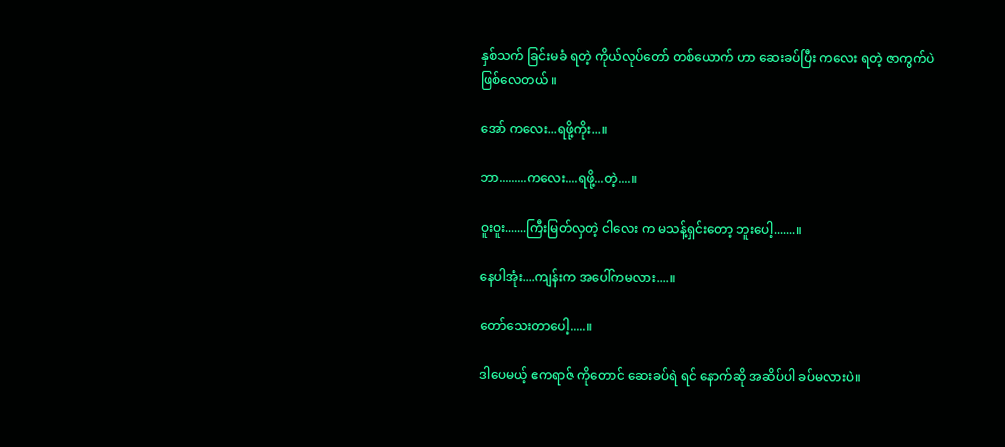နှစ်သက် ခြင်းမခံ ရတဲ့ ကိုယ်လုပ်တော် တစ်ယောက် ဟာ ဆေးခပ်ပြီး ကလေး ရတဲ့ ဇာကွက်ပဲ ဖြစ်လေတယ် ။

အော် ကလေး...ရဖို့ကိုး...။

ဘာ.........ကလေး....ရဖို့...တဲ့....။

ဝူးဝူး.......ကြီးမြတ်လှတဲ့ ငါလေး က မသန့်ရှင်းတော့ ဘူးပေါ့.......။

နေပါအုံး....ကျန်းက အပေါ်ကမလား....။

တော်သေးတာပေါ့.....။

ဒါပေမယ့် ဧကရာဇ် ကိုတောင် ဆေးခပ်ရဲ ရင် နောက်ဆို အဆိပ်ပါ ခပ်မလားပဲ။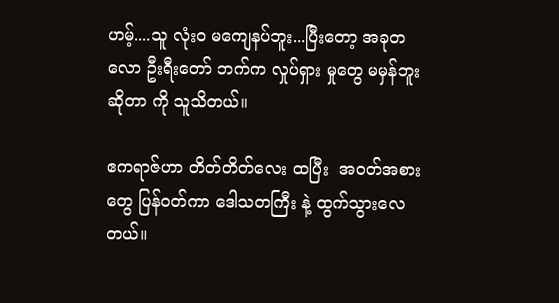ဟမ့်....သူ လုံးဝ မကျေနပ်ဘူး...ပြီးတော့ အခုတလော ဦးရီးတော် ဘက်က လှုပ်ရှား မှုတွေ မမှန်ဘူး ဆိုတာ ကို သူသိတယ်။

ဧကရာဇ်ဟာ တိတ်တိတ်လေး ထပြီး  အဝတ်အစားတွေ ပြန်ဝတ်ကာ ဒေါသတကြီး နဲ့ ထွက်သွားလေတယ်။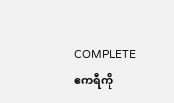COMPLETE  ဧကရီကို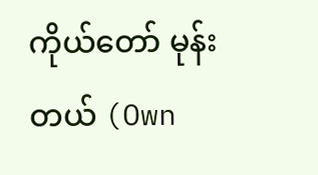ကိုယ်တော် မုန်းတယ် (Own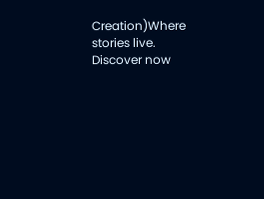Creation)Where stories live. Discover now